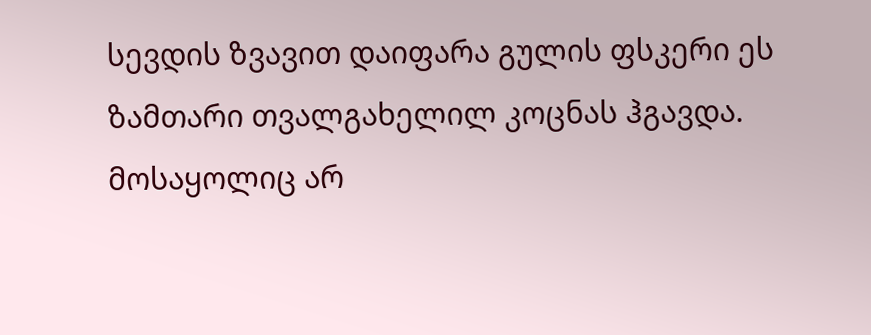სევდის ზვავით დაიფარა გულის ფსკერი ეს ზამთარი თვალგახელილ კოცნას ჰგავდა. მოსაყოლიც არ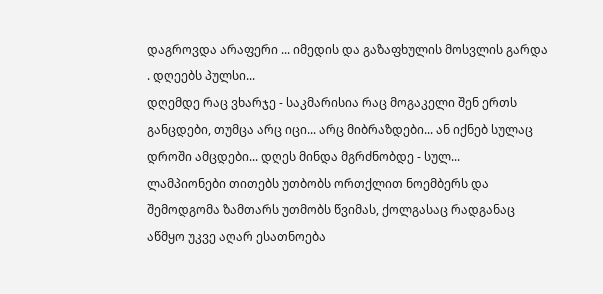დაგროვდა არაფერი ... იმედის და გაზაფხულის მოსვლის გარდა . დღეებს პულსი...
დღემდე რაც ვხარჯე - საკმარისია რაც მოგაკელი შენ ერთს განცდები, თუმცა არც იცი... არც მიბრაზდები... ან იქნებ სულაც დროში ამცდები... დღეს მინდა მგრძნობდე - სულ...
ლამპიონები თითებს უთბობს ორთქლით ნოემბერს და შემოდგომა ზამთარს უთმობს წვიმას, ქოლგასაც რადგანაც აწმყო უკვე აღარ ესათნოება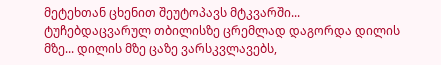მეტეხთან ცხენით შეუტოპავს მტკვარში...
ტუჩებდაცვარულ თბილისზე ცრემლად დაგორდა დილის მზე... დილის მზე ცაზე ვარსკვლავებს,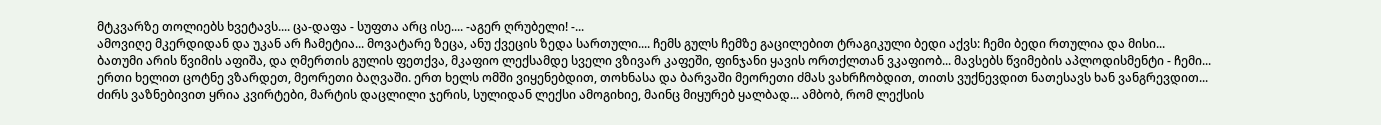მტკვარზე თოლიებს ხვეტავს.... ცა-დაფა - სუფთა არც ისე.... -აგერ ღრუბელი! -...
ამოვიღე მკერდიდან და უკან არ ჩამეტია... მოვატარე ზეცა, ანუ ქვეცის ზედა სართული.... ჩემს გულს ჩემზე გაცილებით ტრაგიკული ბედი აქვს: ჩემი ბედი რთულია და მისი...
ბათუმი არის წვიმის აფიშა, და ღმერთის გულის ფეთქვა, მკაფიო ლექსამდე სველი ვზივარ კაფეში, ფინჯანი ყავის ორთქლთან ვკაფიობ... მავსებს წვიმების აპლოდისმენტი - ჩემი...
ერთი ხელით ცოტნე ვზარდეთ, მეორეთი ბაღვაში. ერთ ხელს ომში ვიყენებდით, თოხნასა და ბარვაში მეორეთი ძმას ვახრჩობდით, თითს ვუქნევდით ნათესავს ხან ვანგრევდით...
ძირს ვაზნებივით ყრია კვირტები, მარტის დაცლილი ჯერის, სულიდან ლექსი ამოგიხიე, მაინც მიყურებ ყალბად... ამბობ, რომ ლექსის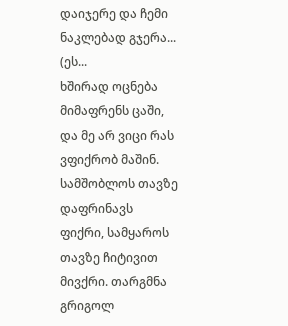დაიჯერე და ჩემი ნაკლებად გჯერა... (ეს...
ხშირად ოცნება მიმაფრენს ცაში, და მე არ ვიცი რას ვფიქრობ მაშინ. სამშობლოს თავზე დაფრინავს ფიქრი, სამყაროს თავზე ჩიტივით მივქრი. თარგმნა გრიგოლ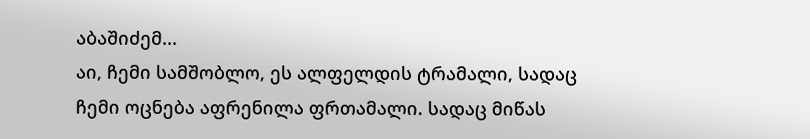აბაშიძემ...
აი, ჩემი სამშობლო, ეს ალფელდის ტრამალი, სადაც ჩემი ოცნება აფრენილა ფრთამალი. სადაც მიწას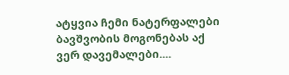ატყვია ჩემი ნატერფალები ბავშვობის მოგონებას აქ ვერ დავემალები....